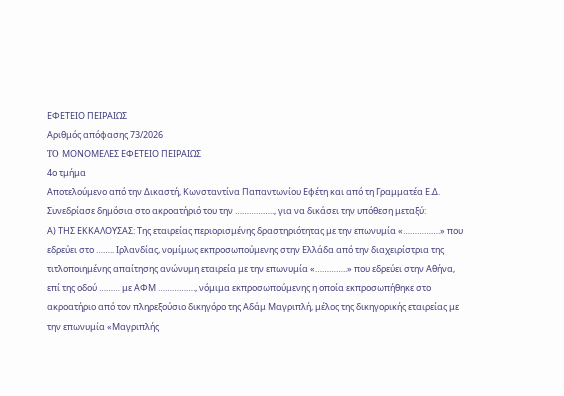ΕΦΕΤΕΙΟ ΠΕΙΡΑΙΩΣ
Αριθμός απόφασης 73/2026
TO ΜΟΝΟΜΕΛΕΣ ΕΦΕΤΕΙΟ ΠΕΙΡΑΙΩΣ
4ο τμήμα
Αποτελούμενο από την Δικαστή, Κωνσταντίνα Παπαντωνίου Εφέτη και από τη Γραμματέα Ε.Δ.
Συνεδρίασε δημόσια στο ακροατήριό του την …………….., για να δικάσει την υπόθεση μεταξύ:
Α) ΤΗΣ ΕΚΚΑΛΟΥΣΑΣ: Της εταιρείας περιορισμένης δραστηριότητας με την επωνυμία «…………….» που εδρεύει στο …….. Ιρλανδίας, νομίμως εκπροσωπούμενης στην Ελλάδα από την διαχειρίστρια της τιτλοποιημένης απαίτησης ανώνυμη εταιρεία με την επωνυμία «…………..» που εδρεύει στην Αθήνα, επί της οδού ……… με ΑΦΜ ……………., νόμιμα εκπροσωπούμενης η οποία εκπροσωπήθηκε στο ακροατήριο από τον πληρεξούσιο δικηγόρο της Αδάμ Μαγριπλή, μέλος της δικηγορικής εταιρείας με την επωνυμία «Μαγριπλής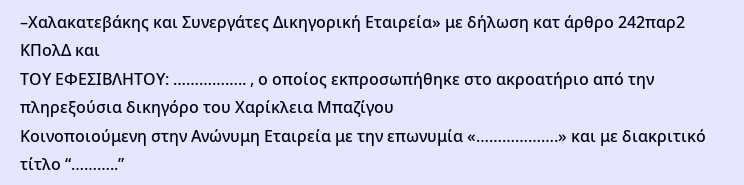–Χαλακατεβάκης και Συνεργάτες Δικηγορική Εταιρεία» με δήλωση κατ άρθρο 242παρ2 ΚΠολΔ και
ΤΟΥ ΕΦΕΣΙΒΛΗΤΟΥ: …………….. , ο οποίος εκπροσωπήθηκε στο ακροατήριο από την πληρεξούσια δικηγόρο του Χαρίκλεια Μπαζίγου
Κοινοποιούμενη στην Ανώνυμη Εταιρεία με την επωνυμία «……………….» και με διακριτικό τίτλο “………..”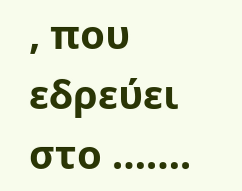, που εδρεύει στο …….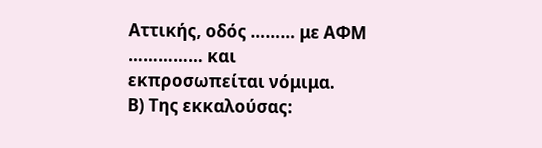Αττικής, οδός ……… με ΑΦΜ …………… και εκπροσωπείται νόμιμα.
Β) Της εκκαλούσας: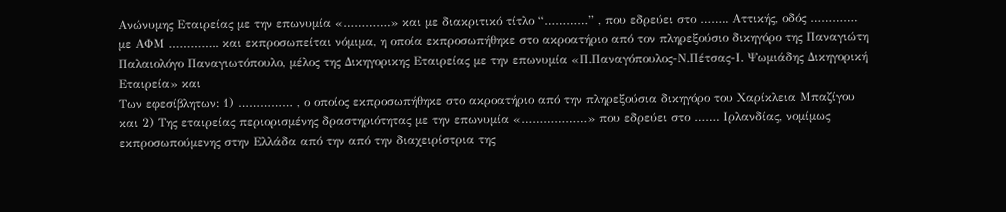Ανώνυμης Εταιρείας με την επωνυμία «………….» και με διακριτικό τίτλο “…………” , που εδρεύει στο …….. Αττικής, οδός …………. με ΑΦΜ ………….. και εκπροσωπείται νόμιμα, η οποία εκπροσωπήθηκε στο ακροατήριο από τον πληρεξούσιο δικηγόρο της Παναγιώτη Παλαιολόγο Παναγιωτόπουλο, μέλος της Δικηγορικης Εταιρείας με την επωνυμία «Π.Παναγόπουλος-Ν.Πέτσας-Ι. Ψωμιάδης Δικηγορική Εταιρεία» και
Των εφεσίβλητων: 1) …………… , ο οποίος εκπροσωπήθηκε στο ακροατήριο από την πληρεξούσια δικηγόρο του Χαρίκλεια Μπαζίγου και 2) Της εταιρείας περιορισμένης δραστηριότητας με την επωνυμία «………………» που εδρεύει στο ……. Ιρλανδίας, νομίμως εκπροσωπούμενης στην Ελλάδα από την από την διαχειρίστρια της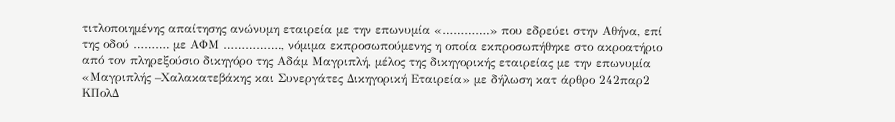τιτλοποιημένης απαίτησης ανώνυμη εταιρεία με την επωνυμία «………….» που εδρεύει στην Αθήνα, επί της οδού ………. με ΑΦΜ ……………., νόμιμα εκπροσωπούμενης η οποία εκπροσωπήθηκε στο ακροατήριο από τον πληρεξούσιο δικηγόρο της Αδάμ Μαγριπλή, μέλος της δικηγορικής εταιρείας με την επωνυμία «Μαγριπλής –Χαλακατεβάκης και Συνεργάτες Δικηγορική Εταιρεία» με δήλωση κατ άρθρο 242παρ2 ΚΠολΔ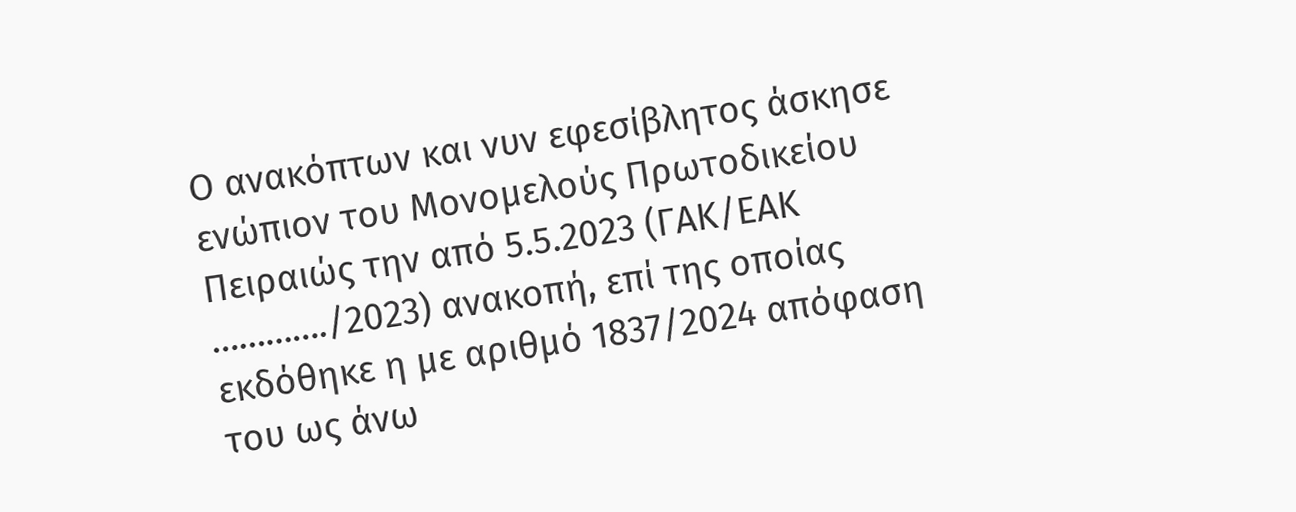Ο ανακόπτων και νυν εφεσίβλητος άσκησε ενώπιον του Μονομελούς Πρωτοδικείου Πειραιώς την από 5.5.2023 (ΓΑΚ/ΕΑΚ …………./2023) ανακοπή, επί της οποίας εκδόθηκε η με αριθμό 1837/2024 απόφαση του ως άνω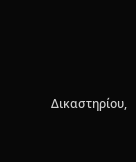Δικαστηρίου,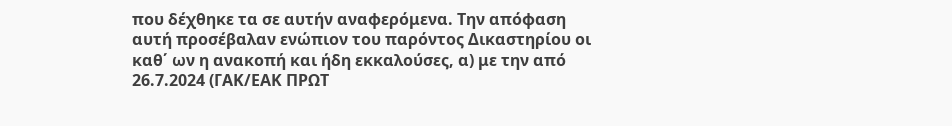που δέχθηκε τα σε αυτήν αναφερόμενα. Την απόφαση αυτή προσέβαλαν ενώπιον του παρόντος Δικαστηρίου οι καθ΄ ων η ανακοπή και ήδη εκκαλούσες, α) με την από 26.7.2024 (ΓΑΚ/ΕΑΚ ΠΡΩΤ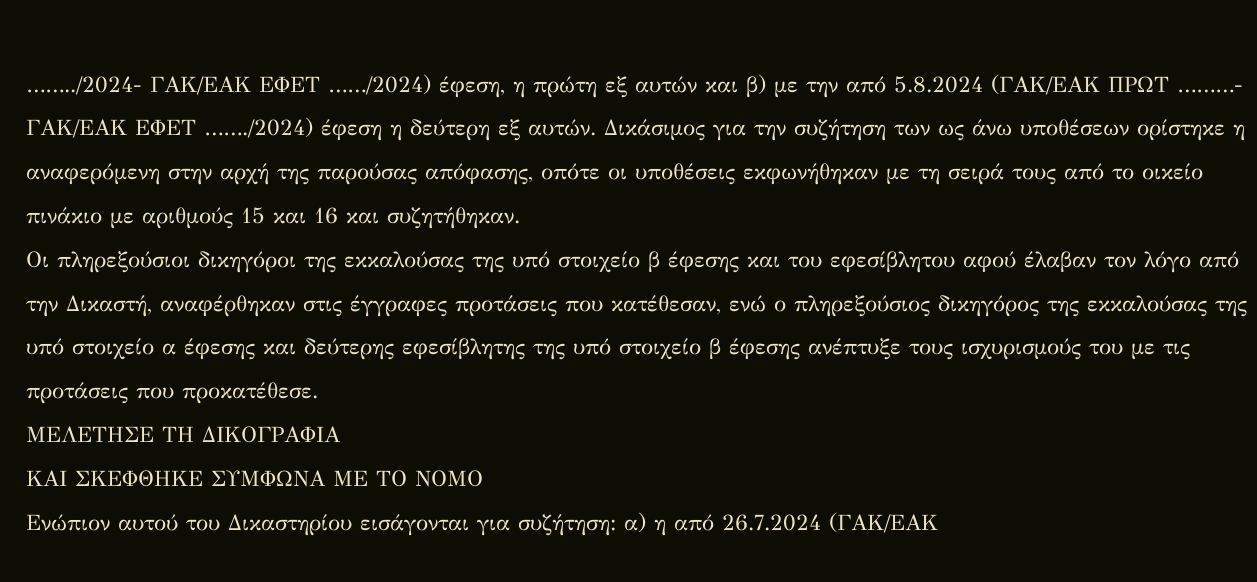……../2024- ΓΑΚ/ΕΑΚ ΕΦΕΤ ……/2024) έφεση, η πρώτη εξ αυτών και β) με την από 5.8.2024 (ΓΑΚ/ΕΑΚ ΠΡΩΤ ………- ΓΑΚ/ΕΑΚ ΕΦΕΤ ……./2024) έφεση η δεύτερη εξ αυτών. Δικάσιμος για την συζήτηση των ως άνω υποθέσεων ορίστηκε η αναφερόμενη στην αρχή της παρούσας απόφασης, οπότε οι υποθέσεις εκφωνήθηκαν με τη σειρά τους από το οικείο πινάκιο με αριθμούς 15 και 16 και συζητήθηκαν.
Οι πληρεξούσιοι δικηγόροι της εκκαλούσας της υπό στοιχείο β έφεσης και του εφεσίβλητου αφού έλαβαν τον λόγο από την Δικαστή, αναφέρθηκαν στις έγγραφες προτάσεις που κατέθεσαν, ενώ ο πληρεξούσιος δικηγόρος της εκκαλούσας της υπό στοιχείο α έφεσης και δεύτερης εφεσίβλητης της υπό στοιχείο β έφεσης ανέπτυξε τους ισχυρισμούς του με τις προτάσεις που προκατέθεσε.
ΜΕΛΕΤΗΣΕ ΤΗ ΔΙΚΟΓΡΑΦΙΑ
ΚΑΙ ΣΚΕΦΘΗΚΕ ΣΥΜΦΩΝΑ ΜΕ ΤΟ ΝΟΜΟ
Ενώπιον αυτού του Δικαστηρίου εισάγονται για συζήτηση: α) η από 26.7.2024 (ΓΑΚ/ΕΑΚ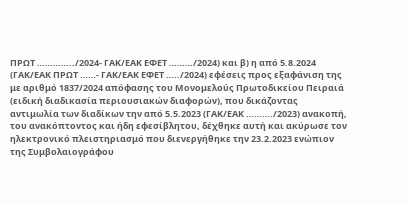ΠΡΩΤ …………../2024- ΓΑΚ/ΕΑΚ ΕΦΕΤ ………/2024) και β) η από 5.8.2024 (ΓΑΚ/ΕΑΚ ΠΡΩΤ ……- ΓΑΚ/ΕΑΚ ΕΦΕΤ …../2024) εφέσεις προς εξαφάνιση της με αριθμό 1837/2024 απόφασης του Μονομελούς Πρωτοδικείου Πειραιά (ειδική διαδικασία περιουσιακών διαφορών), που δικάζοντας αντιμωλία των διαδίκων την από 5.5.2023 (ΓΑΚ/ΕΑΚ ………./2023) ανακοπή, του ανακόπτοντος και ήδη εφεσίβλητου, δέχθηκε αυτή και ακύρωσε τον ηλεκτρονικό πλειστηριασμό που διενεργήθηκε την 23.2.2023 ενώπιον της Συμβολαιογράφου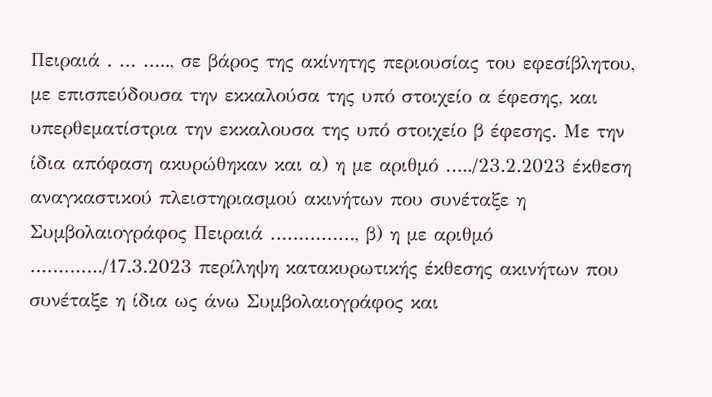Πειραιά . … ….., σε βάρος της ακίνητης περιουσίας του εφεσίβλητου, με επισπεύδουσα την εκκαλούσα της υπό στοιχείο α έφεσης, και υπερθεματίστρια την εκκαλουσα της υπό στοιχείο β έφεσης. Με την ίδια απόφαση ακυρώθηκαν και α) η με αριθμό …../23.2.2023 έκθεση αναγκαστικού πλειστηριασμού ακινήτων που συνέταξε η Συμβολαιογράφος Πειραιά ……………, β) η με αριθμό …………./17.3.2023 περίληψη κατακυρωτικής έκθεσης ακινήτων που συνέταξε η ίδια ως άνω Συμβολαιογράφος και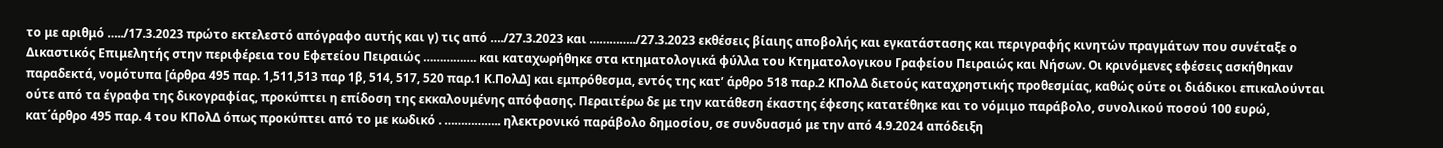το με αριθμό …../17.3.2023 πρώτο εκτελεστό απόγραφο αυτής και γ) τις από …./27.3.2023 και …………../27.3.2023 εκθέσεις βίαιης αποβολής και εγκατάστασης και περιγραφής κινητών πραγμάτων που συνέταξε ο Δικαστικός Επιμελητής στην περιφέρεια του Εφετείου Πειραιώς ……………. και καταχωρήθηκε στα κτηματολογικά φύλλα του Κτηματολογικου Γραφείου Πειραιώς και Νήσων. Οι κρινόμενες εφέσεις ασκήθηκαν παραδεκτά, νομότυπα [άρθρα 495 παρ. 1,511,513 παρ 1β, 514, 517, 520 παρ.1 Κ.ΠολΔ] και εμπρόθεσμα, εντός της κατ’ άρθρο 518 παρ.2 ΚΠολΔ διετούς καταχρηστικής προθεσμίας, καθώς ούτε οι διάδικοι επικαλούνται ούτε από τα έγραφα της δικογραφίας, προκύπτει η επίδοση της εκκαλουμένης απόφασης. Περαιτέρω δε με την κατάθεση έκαστης έφεσης κατατέθηκε και το νόμιμο παράβολο, συνολικού ποσού 100 ευρώ, κατ΄άρθρο 495 παρ. 4 του ΚΠολΔ όπως προκύπτει από το με κωδικό . …………….. ηλεκτρονικό παράβολο δημοσίου, σε συνδυασμό με την από 4.9.2024 απόδειξη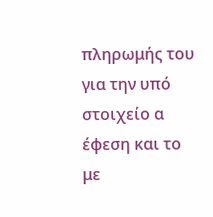πληρωμής του για την υπό στοιχείο α έφεση και το με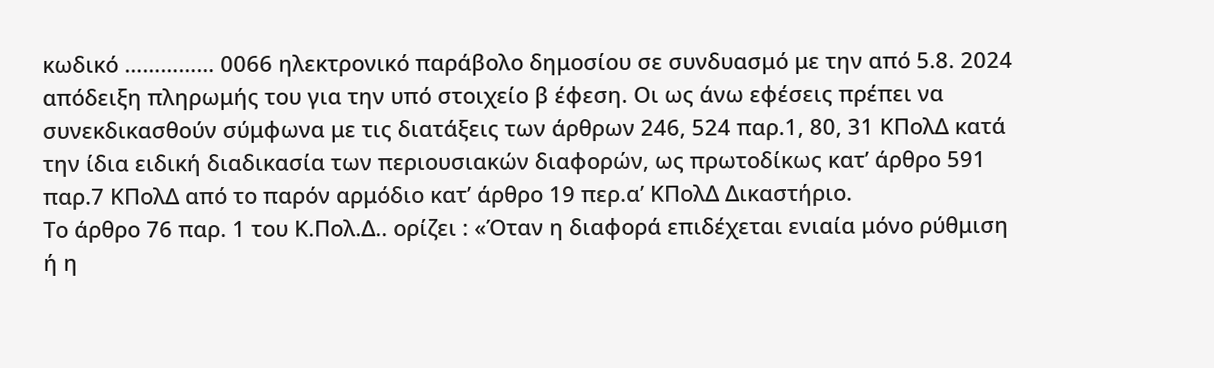κωδικό …………… 0066 ηλεκτρονικό παράβολο δημοσίου σε συνδυασμό με την από 5.8. 2024 απόδειξη πληρωμής του για την υπό στοιχείο β έφεση. Οι ως άνω εφέσεις πρέπει να συνεκδικασθούν σύμφωνα με τις διατάξεις των άρθρων 246, 524 παρ.1, 80, 31 ΚΠολΔ κατά την ίδια ειδική διαδικασία των περιουσιακών διαφορών, ως πρωτοδίκως κατ’ άρθρο 591 παρ.7 ΚΠολΔ από το παρόν αρμόδιο κατ’ άρθρο 19 περ.α’ ΚΠολΔ Δικαστήριο.
Το άρθρο 76 παρ. 1 του Κ.Πολ.Δ.. ορίζει : «Όταν η διαφορά επιδέχεται ενιαία μόνο ρύθμιση ή η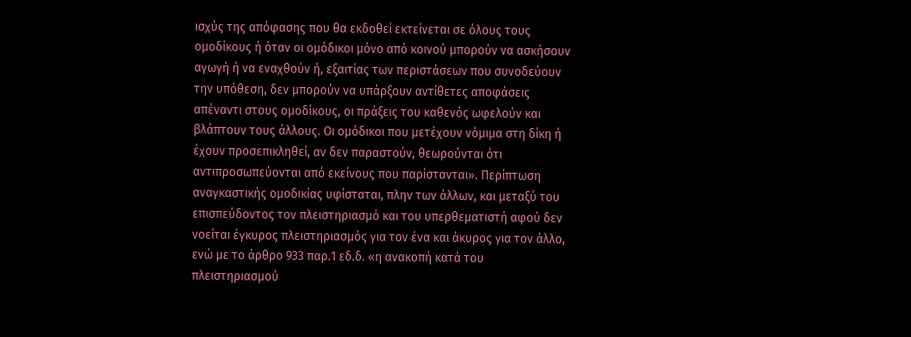ισχύς της απόφασης που θα εκδοθεί εκτείνεται σε όλους τους ομοδίκους ή όταν οι ομόδικοι μόνο από κοινού μπορούν να ασκήσουν αγωγή ή να εναχθούν ή, εξαιτίας των περιστάσεων που συνοδεύουν την υπόθεση, δεν μπορούν να υπάρξουν αντίθετες αποφάσεις απέναντι στους ομοδίκους, οι πράξεις του καθενός ωφελούν και βλάπτουν τους άλλους. Οι ομόδικοι που μετέχουν νόμιμα στη δίκη ή έχουν προσεπικληθεί, αν δεν παραστούν, θεωρούνται ότι αντιπροσωπεύονται από εκείνους που παρίστανται». Περίπτωση αναγκαστικής ομοδικίας υφίσταται, πλην των άλλων, και μεταξύ του επισπεύδοντος τον πλειστηριασμό και του υπερθεματιστή αφού δεν νοείται έγκυρος πλειστηριασμός για τον ένα και άκυρος για τον άλλο, ενώ με το άρθρο 933 παρ.1 εδ.δ. «η ανακοπή κατά του πλειστηριασμού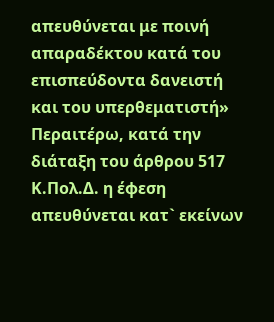απευθύνεται με ποινή απαραδέκτου κατά του επισπεύδοντα δανειστή και του υπερθεματιστή» Περαιτέρω, κατά την διάταξη του άρθρου 517 Κ.Πολ.Δ. η έφεση απευθύνεται κατ` εκείνων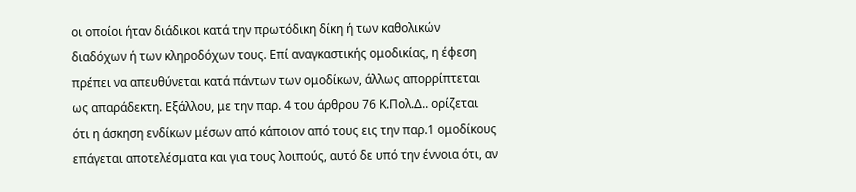οι οποίοι ήταν διάδικοι κατά την πρωτόδικη δίκη ή των καθολικών διαδόχων ή των κληροδόχων τους. Επί αναγκαστικής ομοδικίας, η έφεση πρέπει να απευθύνεται κατά πάντων των ομοδίκων, άλλως απορρίπτεται ως απαράδεκτη. Εξάλλου, με την παρ. 4 του άρθρου 76 Κ.Πολ.Δ.. ορίζεται ότι η άσκηση ενδίκων μέσων από κάποιον από τους εις την παρ.1 ομοδίκους επάγεται αποτελέσματα και για τους λοιπούς, αυτό δε υπό την έννοια ότι, αν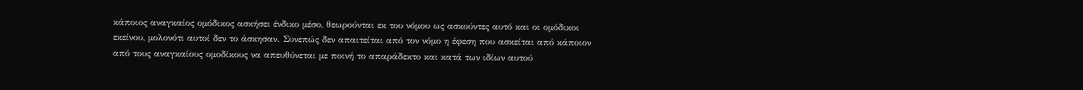κάποιος αναγκαίος ομόδικος ασκήσει ένδικο μέσο, θεωρούνται εκ του νόμου ως ασκούντες αυτό και οι ομόδικοι εκείνου, μολονότι αυτοί δεν το άσκησαν. Συνεπώς δεν απαιτείται από τον νόμο η έφεση που ασκείται από κάποιον από τους αναγκαίους ομοδίκους να απευθύνεται με ποινή το απαράδεκτο και κατά των ιδίων αυτού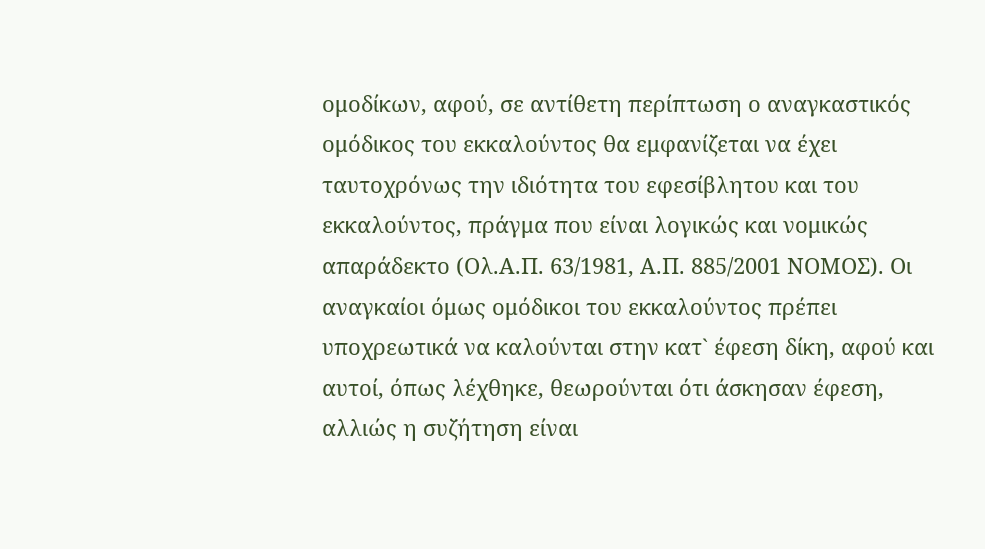ομοδίκων, αφού, σε αντίθετη περίπτωση ο αναγκαστικός ομόδικος του εκκαλούντος θα εμφανίζεται να έχει ταυτοχρόνως την ιδιότητα του εφεσίβλητου και του εκκαλούντος, πράγμα που είναι λογικώς και νομικώς απαράδεκτο (Ολ.Α.Π. 63/1981, Α.Π. 885/2001 ΝΟΜΟΣ). Οι αναγκαίοι όμως ομόδικοι του εκκαλούντος πρέπει υποχρεωτικά να καλούνται στην κατ` έφεση δίκη, αφού και αυτοί, όπως λέχθηκε, θεωρούνται ότι άσκησαν έφεση, αλλιώς η συζήτηση είναι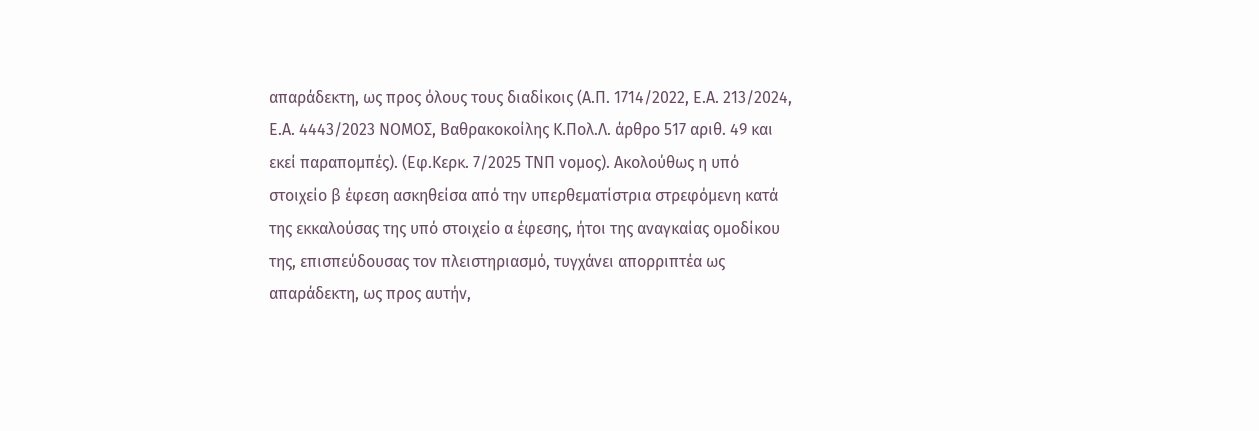απαράδεκτη, ως προς όλους τους διαδίκοις (Α.Π. 1714/2022, Ε.Α. 213/2024, Ε.Α. 4443/2023 ΝΟΜΟΣ, Βαθρακοκοίλης Κ.Πολ.Λ. άρθρο 517 αριθ. 49 και εκεί παραπομπές). (Εφ.Κερκ. 7/2025 ΤΝΠ νομος). Ακολούθως η υπό στοιχείο β έφεση ασκηθείσα από την υπερθεματίστρια στρεφόμενη κατά της εκκαλούσας της υπό στοιχείο α έφεσης, ήτοι της αναγκαίας ομοδίκου της, επισπεύδουσας τον πλειστηριασμό, τυγχάνει απορριπτέα ως απαράδεκτη, ως προς αυτήν,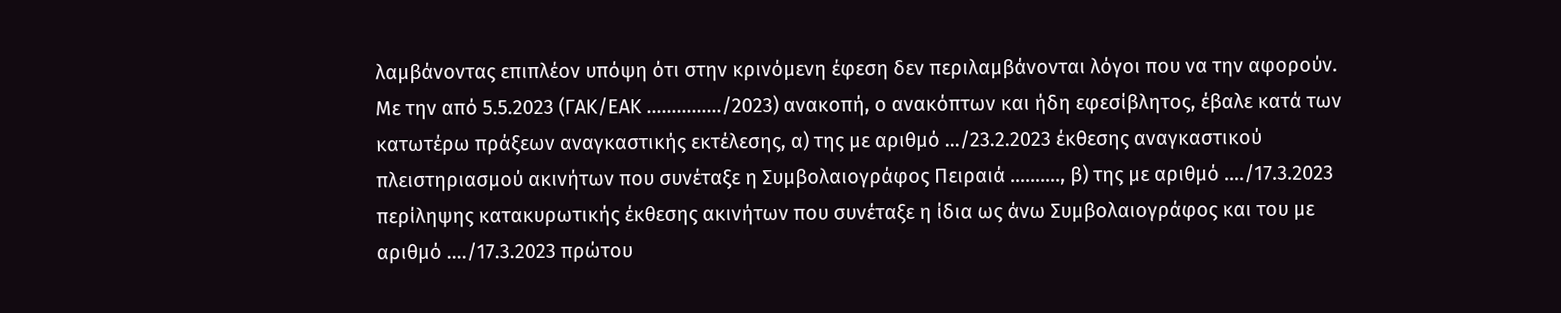λαμβάνοντας επιπλέον υπόψη ότι στην κρινόμενη έφεση δεν περιλαμβάνονται λόγοι που να την αφορούν.
Με την από 5.5.2023 (ΓΑΚ/ΕΑΚ ……………/2023) ανακοπή, ο ανακόπτων και ήδη εφεσίβλητος, έβαλε κατά των κατωτέρω πράξεων αναγκαστικής εκτέλεσης, α) της με αριθμό …/23.2.2023 έκθεσης αναγκαστικού πλειστηριασμού ακινήτων που συνέταξε η Συμβολαιογράφος Πειραιά ………., β) της με αριθμό …./17.3.2023 περίληψης κατακυρωτικής έκθεσης ακινήτων που συνέταξε η ίδια ως άνω Συμβολαιογράφος και του με αριθμό …./17.3.2023 πρώτου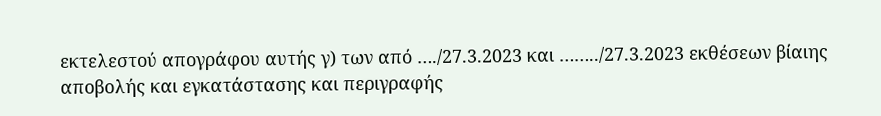εκτελεστού απογράφου αυτής γ) των από …./27.3.2023 και ……../27.3.2023 εκθέσεων βίαιης αποβολής και εγκατάστασης και περιγραφής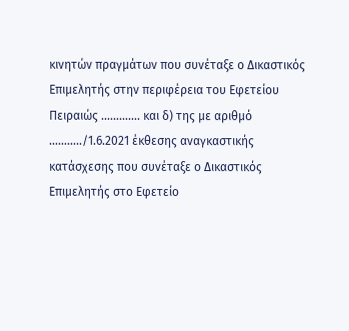κινητών πραγμάτων που συνέταξε ο Δικαστικός Επιμελητής στην περιφέρεια του Εφετείου Πειραιώς …………. και δ) της με αριθμό ………../1.6.2021 έκθεσης αναγκαστικής κατάσχεσης που συνέταξε ο Δικαστικός Επιμελητής στο Εφετείο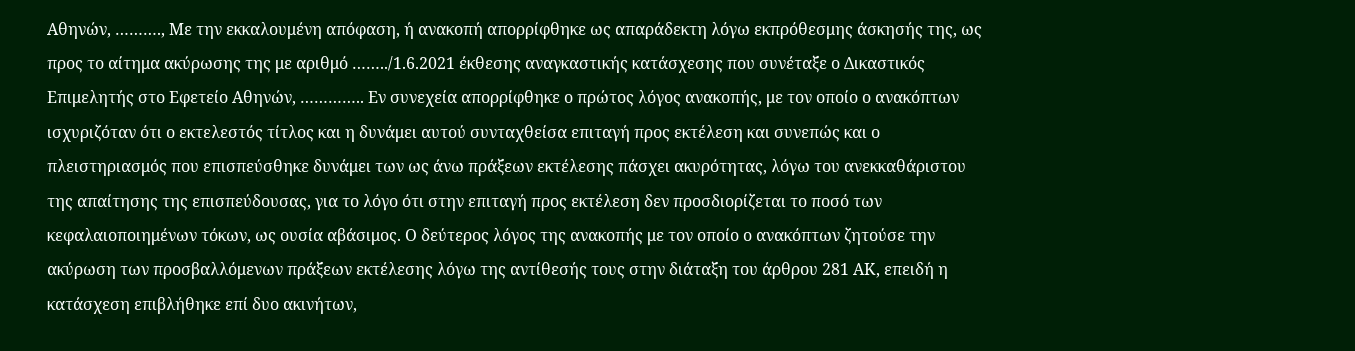Αθηνών, ………., Με την εκκαλουμένη απόφαση, ή ανακοπή απορρίφθηκε ως απαράδεκτη λόγω εκπρόθεσμης άσκησής της, ως προς το αίτημα ακύρωσης της με αριθμό ……../1.6.2021 έκθεσης αναγκαστικής κατάσχεσης που συνέταξε ο Δικαστικός Επιμελητής στο Εφετείο Αθηνών, ………….. Εν συνεχεία απορρίφθηκε ο πρώτος λόγος ανακοπής, με τον οποίο ο ανακόπτων ισχυριζόταν ότι ο εκτελεστός τίτλος και η δυνάμει αυτού συνταχθείσα επιταγή προς εκτέλεση και συνεπώς και ο πλειστηριασμός που επισπεύσθηκε δυνάμει των ως άνω πράξεων εκτέλεσης πάσχει ακυρότητας, λόγω του ανεκκαθάριστου της απαίτησης της επισπεύδουσας, για το λόγο ότι στην επιταγή προς εκτέλεση δεν προσδιορίζεται το ποσό των κεφαλαιοποιημένων τόκων, ως ουσία αβάσιμος. Ο δεύτερος λόγος της ανακοπής με τον οποίο ο ανακόπτων ζητούσε την ακύρωση των προσβαλλόμενων πράξεων εκτέλεσης λόγω της αντίθεσής τους στην διάταξη του άρθρου 281 ΑΚ, επειδή η κατάσχεση επιβλήθηκε επί δυο ακινήτων,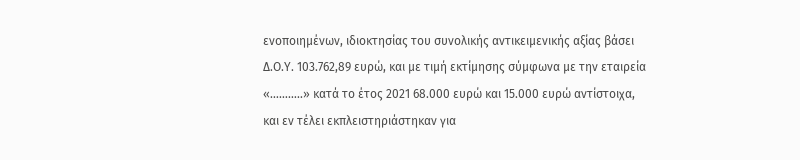ενοποιημένων, ιδιοκτησίας του συνολικής αντικειμενικής αξίας βάσει Δ.Ο.Υ. 103.762,89 ευρώ, και με τιμή εκτίμησης σύμφωνα με την εταιρεία «………..» κατά το έτος 2021 68.000 ευρώ και 15.000 ευρώ αντίστοιχα, και εν τέλει εκπλειστηριάστηκαν για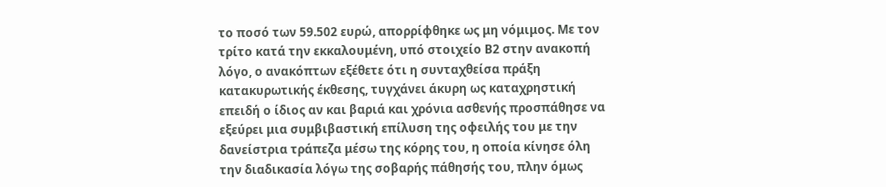το ποσό των 59.502 ευρώ, απορρίφθηκε ως μη νόμιμος. Με τον τρίτο κατά την εκκαλουμένη, υπό στοιχείο Β2 στην ανακοπή λόγο, ο ανακόπτων εξέθετε ότι η συνταχθείσα πράξη κατακυρωτικής έκθεσης, τυγχάνει άκυρη ως καταχρηστική επειδή ο ίδιος αν και βαριά και χρόνια ασθενής προσπάθησε να εξεύρει μια συμβιβαστική επίλυση της οφειλής του με την δανείστρια τράπεζα μέσω της κόρης του, η οποία κίνησε όλη την διαδικασία λόγω της σοβαρής πάθησής του, πλην όμως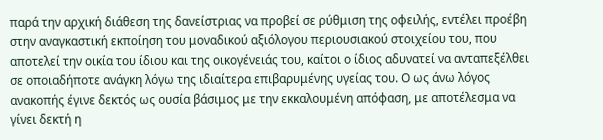παρά την αρχική διάθεση της δανείστριας να προβεί σε ρύθμιση της οφειλής, εντέλει προέβη στην αναγκαστική εκποίηση του μοναδικού αξιόλογου περιουσιακού στοιχείου του, που αποτελεί την οικία του ίδιου και της οικογένειάς του, καίτοι ο ίδιος αδυνατεί να ανταπεξέλθει σε οποιαδήποτε ανάγκη λόγω της ιδιαίτερα επιβαρυμένης υγείας του. Ο ως άνω λόγος ανακοπής έγινε δεκτός ως ουσία βάσιμος με την εκκαλουμένη απόφαση, με αποτέλεσμα να γίνει δεκτή η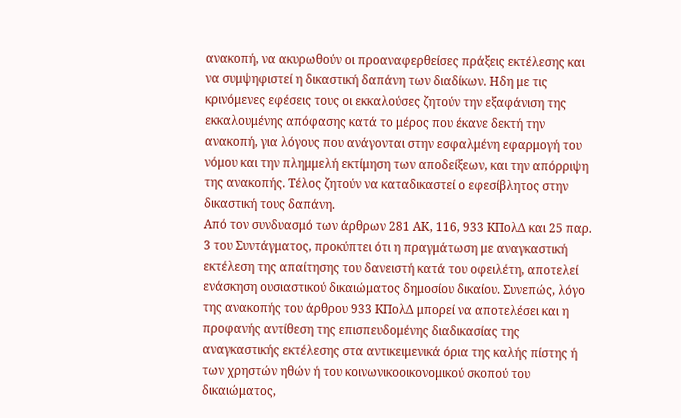ανακοπή, να ακυρωθούν οι προαναφερθείσες πράξεις εκτέλεσης και να συμψηφιστεί η δικαστική δαπάνη των διαδίκων. Ηδη με τις κρινόμενες εφέσεις τους οι εκκαλούσες ζητούν την εξαφάνιση της εκκαλουμένης απόφασης κατά το μέρος που έκανε δεκτή την ανακοπή, για λόγους που ανάγονται στην εσφαλμένη εφαρμογή του νόμου και την πλημμελή εκτίμηση των αποδείξεων, και την απόρριψη της ανακοπής. Τέλος ζητούν να καταδικαστεί ο εφεσίβλητος στην δικαστική τους δαπάνη.
Από τον συνδυασμό των άρθρων 281 ΑΚ, 116, 933 KΠολΔ και 25 παρ. 3 του Συντάγματος, προκύπτει ότι η πραγμάτωση με αναγκαστική εκτέλεση της απαίτησης του δανειστή κατά του οφειλέτη, αποτελεί ενάσκηση ουσιαστικού δικαιώματος δημοσίου δικαίου. Συνεπώς, λόγο της ανακοπής του άρθρου 933 KΠολΔ μπορεί να αποτελέσει και η προφανής αντίθεση της επισπευδομένης διαδικασίας της αναγκαστικής εκτέλεσης στα αντικειμενικά όρια της καλής πίστης ή των χρηστών ηθών ή του κοινωνικοοικονομικού σκοπού του δικαιώματος,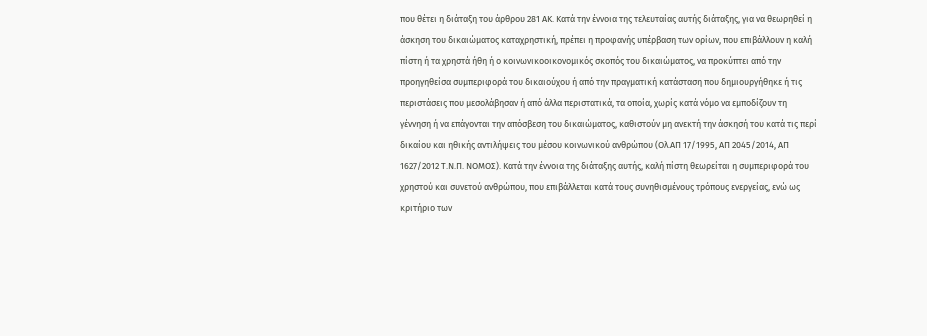που θέτει η διάταξη του άρθρου 281 ΑΚ. Κατά την έννοια της τελευταίας αυτής διάταξης, για να θεωρηθεί η άσκηση του δικαιώματος καταχρηστική, πρέπει η προφανής υπέρβαση των ορίων, που επιβάλλουν η καλή πίστη ή τα χρηστά ήθη ή ο κοινωνικοοικονομικός σκοπός του δικαιώματος, να προκύπτει από την προηγηθείσα συμπεριφορά του δικαιούχου ή από την πραγματική κατάσταση που δημιουργήθηκε ή τις περιστάσεις που μεσολάβησαν ή από άλλα περιστατικά, τα οποία, χωρίς κατά νόμο να εμποδίζουν τη γέννηση ή να επάγονται την απόσβεση του δικαιώματος, καθιστούν μη ανεκτή την άσκησή του κατά τις περί δικαίου και ηθικής αντιλήψεις του μέσου κοινωνικού ανθρώπου (Ολ.ΑΠ 17/1995, ΑΠ 2045/2014, ΑΠ 1627/2012 Τ.Ν.Π. ΝΟΜΟΣ). Κατά την έννοια της διάταξης αυτής, καλή πίστη θεωρείται η συμπεριφορά του χρηστού και συνετού ανθρώπου, που επιβάλλεται κατά τους συνηθισμένους τρόπους ενεργείας, ενώ ως κριτήριο των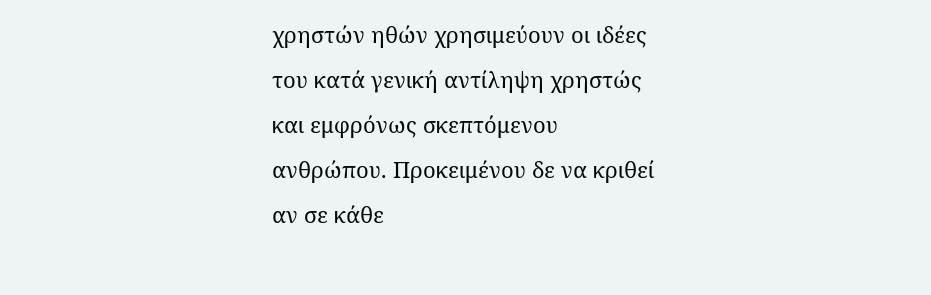χρηστών ηθών χρησιμεύουν οι ιδέες του κατά γενική αντίληψη χρηστώς και εμφρόνως σκεπτόμενου ανθρώπου. Προκειμένου δε να κριθεί αν σε κάθε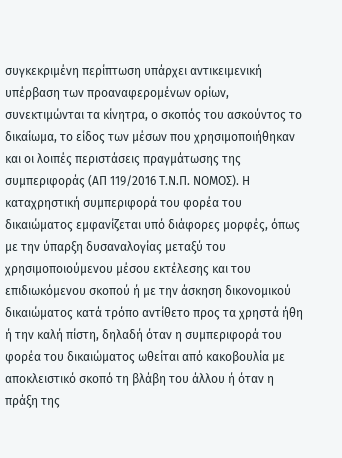συγκεκριμένη περίπτωση υπάρχει αντικειμενική υπέρβαση των προαναφερομένων ορίων, συνεκτιμώνται τα κίνητρα, ο σκοπός του ασκούντος το δικαίωμα, το είδος των μέσων που χρησιμοποιήθηκαν και οι λοιπές περιστάσεις πραγμάτωσης της συμπεριφοράς (ΑΠ 119/2016 Τ.Ν.Π. ΝΟΜΟΣ). Η καταχρηστική συμπεριφορά του φορέα του δικαιώματος εμφανίζεται υπό διάφορες μορφές, όπως με την ύπαρξη δυσαναλογίας μεταξύ του χρησιμοποιούμενου μέσου εκτέλεσης και του επιδιωκόμενου σκοπού ή με την άσκηση δικονομικού δικαιώματος κατά τρόπο αντίθετο προς τα χρηστά ήθη ή την καλή πίστη, δηλαδή όταν η συμπεριφορά του φορέα του δικαιώματος ωθείται από κακοβουλία με αποκλειστικό σκοπό τη βλάβη του άλλου ή όταν η πράξη της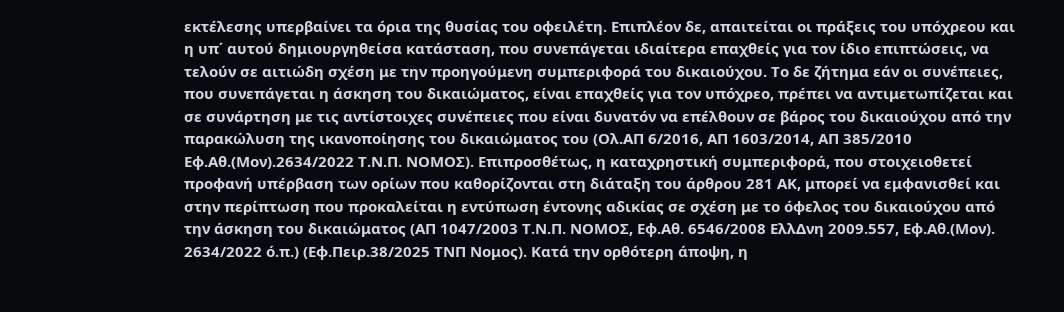εκτέλεσης υπερβαίνει τα όρια της θυσίας του οφειλέτη. Επιπλέον δε, απαιτείται οι πράξεις του υπόχρεου και η υπ΄ αυτού δημιουργηθείσα κατάσταση, που συνεπάγεται ιδιαίτερα επαχθείς για τον ίδιο επιπτώσεις, να τελούν σε αιτιώδη σχέση με την προηγούμενη συμπεριφορά του δικαιούχου. Το δε ζήτημα εάν οι συνέπειες, που συνεπάγεται η άσκηση του δικαιώματος, είναι επαχθείς για τον υπόχρεο, πρέπει να αντιμετωπίζεται και σε συνάρτηση με τις αντίστοιχες συνέπειες που είναι δυνατόν να επέλθουν σε βάρος του δικαιούχου από την παρακώλυση της ικανοποίησης του δικαιώματος του (Ολ.ΑΠ 6/2016, ΑΠ 1603/2014, ΑΠ 385/2010 Εφ.Αθ.(Μον).2634/2022 Τ.Ν.Π. ΝΟΜΟΣ). Επιπροσθέτως, η καταχρηστική συμπεριφορά, που στοιχειοθετεί προφανή υπέρβαση των ορίων που καθορίζονται στη διάταξη του άρθρου 281 ΑΚ, μπορεί να εμφανισθεί και στην περίπτωση που προκαλείται η εντύπωση έντονης αδικίας σε σχέση με το όφελος του δικαιούχου από την άσκηση του δικαιώματος (ΑΠ 1047/2003 Τ.Ν.Π. ΝΟΜΟΣ, Εφ.Αθ. 6546/2008 ΕλλΔνη 2009.557, Εφ.Αθ.(Μον). 2634/2022 ό.π.) (Εφ.Πειρ.38/2025 ΤΝΠ Νομος). Κατά την ορθότερη άποψη, η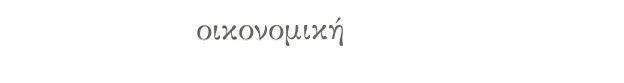οικονομική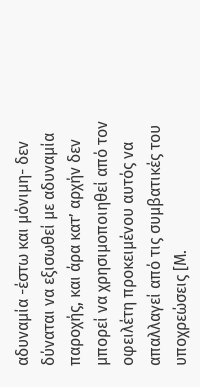αδυναμία -έστω και μόνιμη- δεν δύναται να εξισωθεί με αδυναμία παροχής, και άρα κατ’ αρχήν δεν μπορεί να χρησιμοποιηθεί από τον οφειλέτη προκειμένου αυτός να απαλλαγεί από τις συμβατικές του υποχρεώσεις [Μ.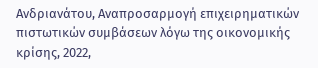Ανδριανάτου, Αναπροσαρμογή επιχειρηματικών πιστωτικών συμβάσεων λόγω της οικονομικής κρίσης, 2022,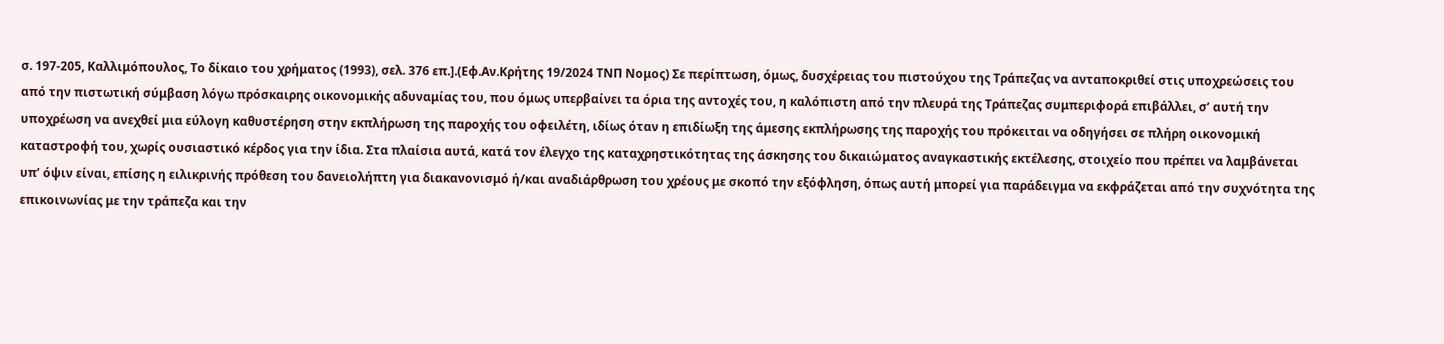σ. 197-205, Καλλιμόπουλος, Το δίκαιο του χρήματος (1993), σελ. 376 επ.].(Εφ.Αν.Κρήτης 19/2024 ΤΝΠ Νομος) Σε περίπτωση, όμως, δυσχέρειας του πιστούχου της Τράπεζας να ανταποκριθεί στις υποχρεώσεις του από την πιστωτική σύμβαση λόγω πρόσκαιρης οικονομικής αδυναμίας του, που όμως υπερβαίνει τα όρια της αντοχές του, η καλόπιστη από την πλευρά της Τράπεζας συμπεριφορά επιβάλλει, σ’ αυτή την υποχρέωση να ανεχθεί μια εύλογη καθυστέρηση στην εκπλήρωση της παροχής του οφειλέτη, ιδίως όταν η επιδίωξη της άμεσης εκπλήρωσης της παροχής του πρόκειται να οδηγήσει σε πλήρη οικονομική καταστροφή του, χωρίς ουσιαστικό κέρδος για την ίδια. Στα πλαίσια αυτά, κατά τον έλεγχο της καταχρηστικότητας της άσκησης του δικαιώματος αναγκαστικής εκτέλεσης, στοιχείο που πρέπει να λαμβάνεται υπ’ όψιν είναι, επίσης η ειλικρινής πρόθεση του δανειολήπτη για διακανονισμό ή/και αναδιάρθρωση του χρέους με σκοπό την εξόφληση, όπως αυτή μπορεί για παράδειγμα να εκφράζεται από την συχνότητα της επικοινωνίας με την τράπεζα και την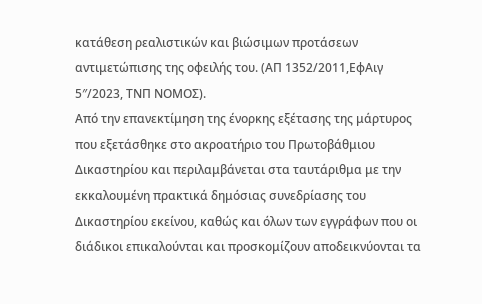κατάθεση ρεαλιστικών και βιώσιμων προτάσεων αντιμετώπισης της οφειλής του. (ΑΠ 1352/2011,ΕφΑιγ 5″/2023, ΤΝΠ ΝΟΜΟΣ).
Από την επανεκτίμηση της ένορκης εξέτασης της μάρτυρος που εξετάσθηκε στο ακροατήριο του Πρωτοβάθμιου Δικαστηρίου και περιλαμβάνεται στα ταυτάριθμα με την εκκαλουμένη πρακτικά δημόσιας συνεδρίασης του Δικαστηρίου εκείνου, καθώς και όλων των εγγράφων που οι διάδικοι επικαλούνται και προσκομίζουν αποδεικνύονται τα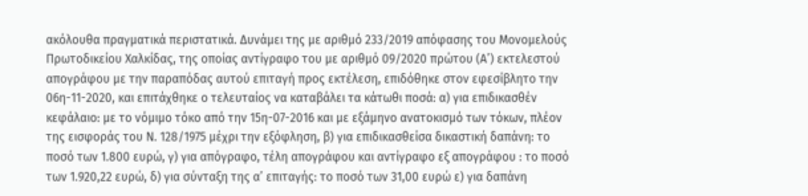ακόλουθα πραγματικά περιστατικά. Δυνάμει της με αριθμό 233/2019 απόφασης του Μονομελούς Πρωτοδικείου Χαλκίδας, της οποίας αντίγραφο του με αριθμό 09/2020 πρώτου (Α’) εκτελεστού απογράφου με την παραπόδας αυτού επιταγή προς εκτέλεση, επιδόθηκε στον εφεσίβλητο την 06η-11-2020, και επιτάχθηκε ο τελευταίος να καταβάλει τα κάτωθι ποσά: α) για επιδικασθέν κεφάλαιο: με το νόμιμο τόκο από την 15η-07-2016 και με εξάμηνο ανατοκισμό των τόκων, πλέον της εισφοράς του Ν. 128/1975 μέχρι την εξόφληση, β) για επιδικασθείσα δικαστική δαπάνη: το ποσό των 1.800 ευρώ, γ) για απόγραφο, τέλη απογράφου και αντίγραφο εξ απογράφου : το ποσό των 1.920,22 ευρώ, δ) για σύνταξη της α’ επιταγής: το ποσό των 31,00 ευρώ ε) για δαπάνη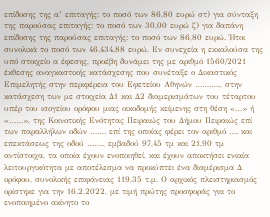επίδοσης της α’ επιταγής: το ποσό των 86,80 ευρώ στ) για σύνταξη της παρούσας επιταγής: το ποσό των 30,00 ευρώ ζ) για δαπάνη επίδοσης της παρούσας επιταγής: το ποσό των 86,80 ευρώ. Ήτοι συνολικά το ποσό των 46.434,88 ευρώ. Εν συνεχεία η εκκαλούσα της υπό στοιχείο α έφεσης, προέβη δυνάμει της με αριθμό 1560/2021 έκθεσης αναγκαστικής κατάσχεσης που συνέταξε ο Δικαστικός Επιμελητής στην περιφέρεια του Εφετείου Αθηνών ……….., στην κατάσχεση των με στοιχεία Δ1 και Δ2 διαμερισμάτων του τέταρτου υπέρ του ισογείου ορόφου μιας οικοδομής κείμενης στη θέση «…» ή «……», της Κοινοτικής Ενότητας Πειραιώς του Δήμου Πειραιώς επί των παραλλήλων οδών ……. επί της οποίας φέρει τον αριθμό …. και επεκτάσεως της οδού ……., εμβαδού 97,45 τμ και 21,90 τμ αντίστοιχα, τα οποία έχουν ενοποιηθεί, και έχουν αποκτήσει ενιαία λειτουργικότητα με αποτέλεσμα να προκύπτει ένα διαμέρισμα Δ ορόφου, συνολικής επιφάνειας 119,35 τ.μ. Ο αρχικός πλειστηριασμός ορίστηκε για την 16.2.2022, με τιμή πρώτης προσφοράς για το ενοποιημένο ακίνητο το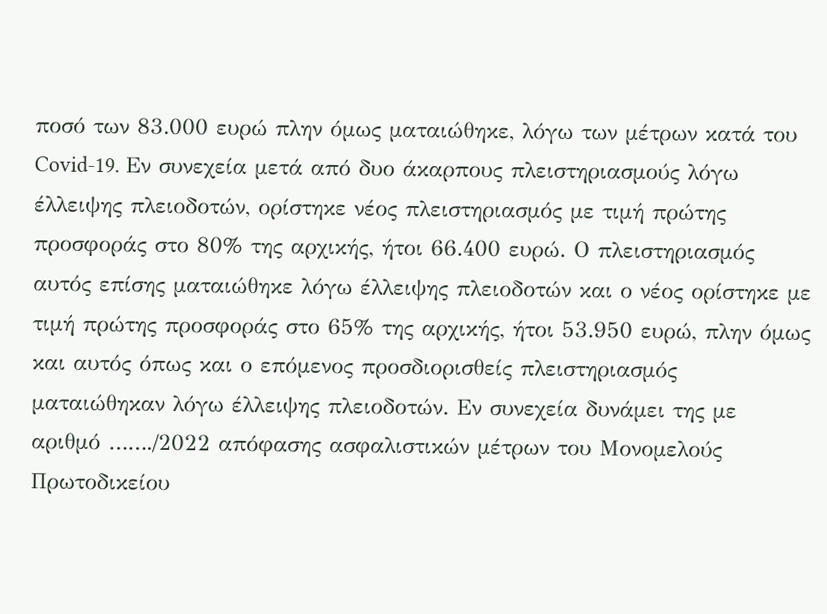ποσό των 83.000 ευρώ πλην όμως ματαιώθηκε, λόγω των μέτρων κατά του Covid-19. Εν συνεχεία μετά από δυο άκαρπους πλειστηριασμούς λόγω έλλειψης πλειοδοτών, ορίστηκε νέος πλειστηριασμός με τιμή πρώτης προσφοράς στο 80% της αρχικής, ήτοι 66.400 ευρώ. Ο πλειστηριασμός αυτός επίσης ματαιώθηκε λόγω έλλειψης πλειοδοτών και ο νέος ορίστηκε με τιμή πρώτης προσφοράς στο 65% της αρχικής, ήτοι 53.950 ευρώ, πλην όμως και αυτός όπως και ο επόμενος προσδιορισθείς πλειστηριασμός ματαιώθηκαν λόγω έλλειψης πλειοδοτών. Εν συνεχεία δυνάμει της με αριθμό ……./2022 απόφασης ασφαλιστικών μέτρων του Μονομελούς Πρωτοδικείου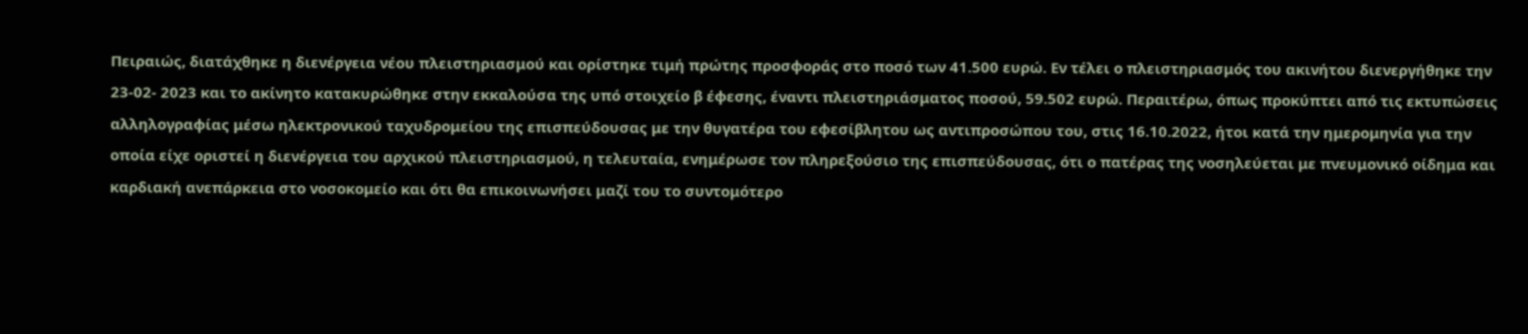Πειραιώς, διατάχθηκε η διενέργεια νέου πλειστηριασμού και ορίστηκε τιμή πρώτης προσφοράς στο ποσό των 41.500 ευρώ. Εν τέλει ο πλειστηριασμός του ακινήτου διενεργήθηκε την 23-02- 2023 και το ακίνητο κατακυρώθηκε στην εκκαλούσα της υπό στοιχείο β έφεσης, έναντι πλειστηριάσματος ποσού, 59.502 ευρώ. Περαιτέρω, όπως προκύπτει από τις εκτυπώσεις αλληλογραφίας μέσω ηλεκτρονικού ταχυδρομείου της επισπεύδουσας με την θυγατέρα του εφεσίβλητου ως αντιπροσώπου του, στις 16.10.2022, ήτοι κατά την ημερομηνία για την οποία είχε οριστεί η διενέργεια του αρχικού πλειστηριασμού, η τελευταία, ενημέρωσε τον πληρεξούσιο της επισπεύδουσας, ότι ο πατέρας της νοσηλεύεται με πνευμονικό οίδημα και καρδιακή ανεπάρκεια στο νοσοκομείο και ότι θα επικοινωνήσει μαζί του το συντομότερο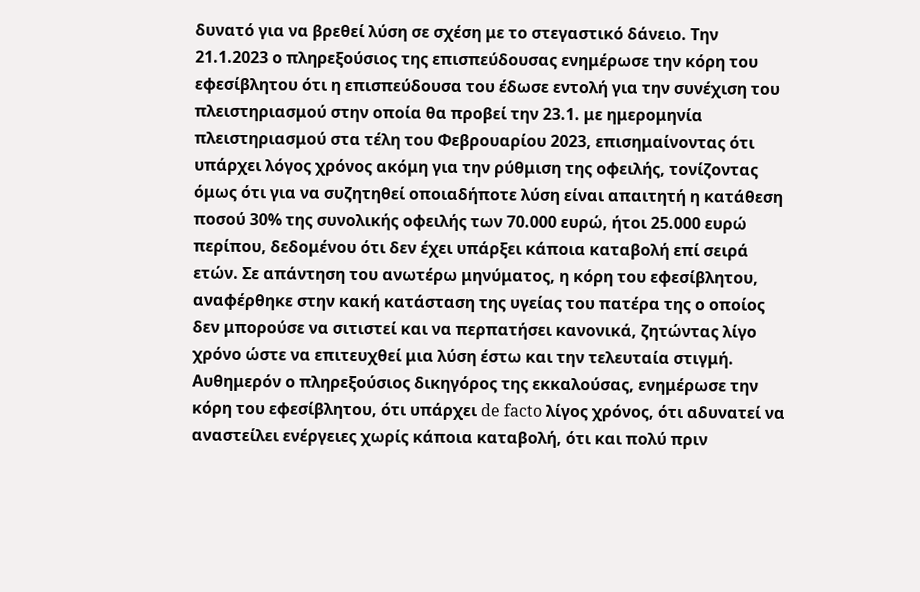δυνατό για να βρεθεί λύση σε σχέση με το στεγαστικό δάνειο. Την 21.1.2023 ο πληρεξούσιος της επισπεύδουσας ενημέρωσε την κόρη του εφεσίβλητου ότι η επισπεύδουσα του έδωσε εντολή για την συνέχιση του πλειστηριασμού στην οποία θα προβεί την 23.1. με ημερομηνία πλειστηριασμού στα τέλη του Φεβρουαρίου 2023, επισημαίνοντας ότι υπάρχει λόγος χρόνος ακόμη για την ρύθμιση της οφειλής, τονίζοντας όμως ότι για να συζητηθεί οποιαδήποτε λύση είναι απαιτητή η κατάθεση ποσού 30% της συνολικής οφειλής των 70.000 ευρώ, ήτοι 25.000 ευρώ περίπου, δεδομένου ότι δεν έχει υπάρξει κάποια καταβολή επί σειρά ετών. Σε απάντηση του ανωτέρω μηνύματος, η κόρη του εφεσίβλητου, αναφέρθηκε στην κακή κατάσταση της υγείας του πατέρα της ο οποίος δεν μπορούσε να σιτιστεί και να περπατήσει κανονικά, ζητώντας λίγο χρόνο ώστε να επιτευχθεί μια λύση έστω και την τελευταία στιγμή. Αυθημερόν ο πληρεξούσιος δικηγόρος της εκκαλούσας, ενημέρωσε την κόρη του εφεσίβλητου, ότι υπάρχει de facto λίγος χρόνος, ότι αδυνατεί να αναστείλει ενέργειες χωρίς κάποια καταβολή, ότι και πολύ πριν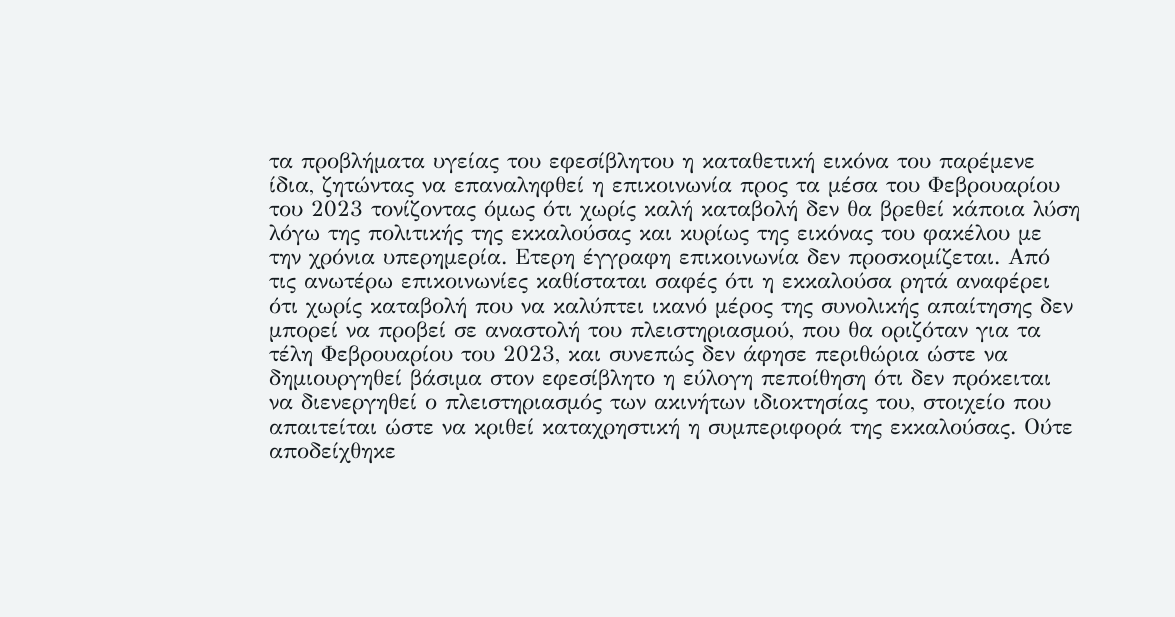τα προβλήματα υγείας του εφεσίβλητου η καταθετική εικόνα του παρέμενε ίδια, ζητώντας να επαναληφθεί η επικοινωνία προς τα μέσα του Φεβρουαρίου του 2023 τονίζοντας όμως ότι χωρίς καλή καταβολή δεν θα βρεθεί κάποια λύση λόγω της πολιτικής της εκκαλούσας και κυρίως της εικόνας του φακέλου με την χρόνια υπερημερία. Ετερη έγγραφη επικοινωνία δεν προσκομίζεται. Από τις ανωτέρω επικοινωνίες καθίσταται σαφές ότι η εκκαλούσα ρητά αναφέρει ότι χωρίς καταβολή που να καλύπτει ικανό μέρος της συνολικής απαίτησης δεν μπορεί να προβεί σε αναστολή του πλειστηριασμού, που θα οριζόταν για τα τέλη Φεβρουαρίου του 2023, και συνεπώς δεν άφησε περιθώρια ώστε να δημιουργηθεί βάσιμα στον εφεσίβλητο η εύλογη πεποίθηση ότι δεν πρόκειται να διενεργηθεί ο πλειστηριασμός των ακινήτων ιδιοκτησίας του, στοιχείο που απαιτείται ώστε να κριθεί καταχρηστική η συμπεριφορά της εκκαλούσας. Ούτε αποδείχθηκε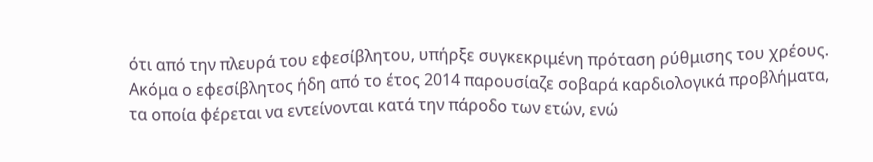ότι από την πλευρά του εφεσίβλητου, υπήρξε συγκεκριμένη πρόταση ρύθμισης του χρέους. Ακόμα ο εφεσίβλητος ήδη από το έτος 2014 παρουσίαζε σοβαρά καρδιολογικά προβλήματα, τα οποία φέρεται να εντείνονται κατά την πάροδο των ετών, ενώ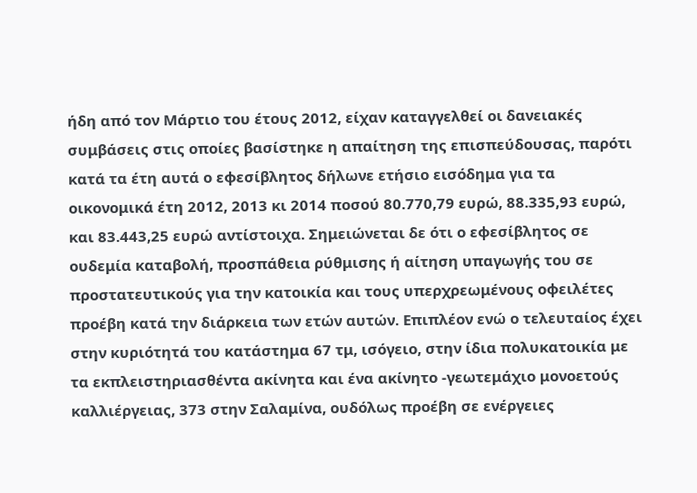ήδη από τον Μάρτιο του έτους 2012, είχαν καταγγελθεί οι δανειακές συμβάσεις στις οποίες βασίστηκε η απαίτηση της επισπεύδουσας, παρότι κατά τα έτη αυτά ο εφεσίβλητος δήλωνε ετήσιο εισόδημα για τα οικονομικά έτη 2012, 2013 κι 2014 ποσού 80.770,79 ευρώ, 88.335,93 ευρώ, και 83.443,25 ευρώ αντίστοιχα. Σημειώνεται δε ότι ο εφεσίβλητος σε ουδεμία καταβολή, προσπάθεια ρύθμισης ή αίτηση υπαγωγής του σε προστατευτικούς για την κατοικία και τους υπερχρεωμένους οφειλέτες προέβη κατά την διάρκεια των ετών αυτών. Επιπλέον ενώ ο τελευταίος έχει στην κυριότητά του κατάστημα 67 τμ, ισόγειο, στην ίδια πολυκατοικία με τα εκπλειστηριασθέντα ακίνητα και ένα ακίνητο -γεωτεμάχιο μονοετούς καλλιέργειας, 373 στην Σαλαμίνα, ουδόλως προέβη σε ενέργειες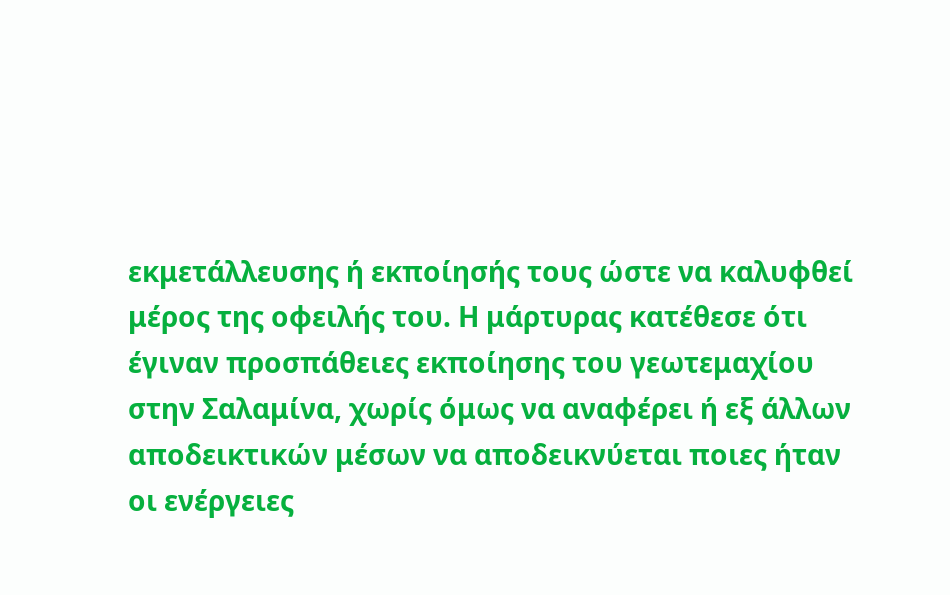εκμετάλλευσης ή εκποίησής τους ώστε να καλυφθεί μέρος της οφειλής του. Η μάρτυρας κατέθεσε ότι έγιναν προσπάθειες εκποίησης του γεωτεμαχίου στην Σαλαμίνα, χωρίς όμως να αναφέρει ή εξ άλλων αποδεικτικών μέσων να αποδεικνύεται ποιες ήταν οι ενέργειες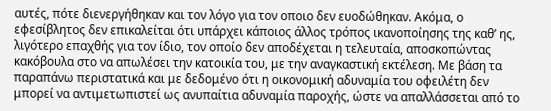αυτές, πότε διενεργήθηκαν και τον λόγο για τον οποιο δεν ευοδώθηκαν. Ακόμα, ο εφεσίβλητος δεν επικαλείται ότι υπάρχει κάποιος άλλος τρόπος ικανοποίησης της καθ’ ης, λιγότερο επαχθής για τον ίδιο, τον οποίο δεν αποδέχεται η τελευταία, αποσκοπώντας κακόβουλα στο να απωλέσει την κατοικία του, με την αναγκαστική εκτέλεση. Με βάση τα παραπάνω περιστατικά και με δεδομένο ότι η οικονομική αδυναμία του οφειλέτη δεν μπορεί να αντιμετωπιστεί ως ανυπαίτια αδυναμία παροχής, ώστε να απαλλάσσεται από το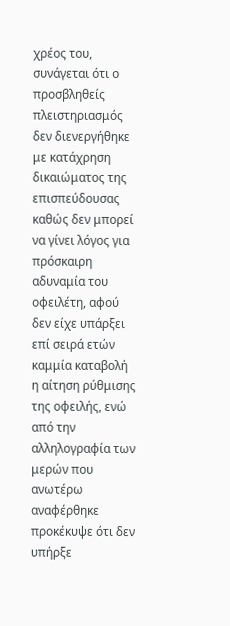χρέος του, συνάγεται ότι ο προσβληθείς πλειστηριασμός δεν διενεργήθηκε με κατάχρηση δικαιώματος της επισπεύδουσας καθώς δεν μπορεί να γίνει λόγος για πρόσκαιρη αδυναμία του οφειλέτη, αφού δεν είχε υπάρξει επί σειρά ετών καμμία καταβολή η αίτηση ρύθμισης της οφειλής, ενώ από την αλληλογραφία των μερών που ανωτέρω αναφέρθηκε προκέκυψε ότι δεν υπήρξε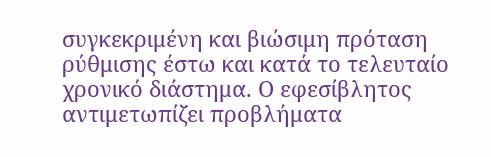συγκεκριμένη και βιώσιμη πρόταση ρύθμισης έστω και κατά το τελευταίο χρονικό διάστημα. Ο εφεσίβλητος αντιμετωπίζει προβλήματα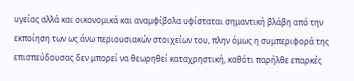υγείας αλλά και οικονομικά και αναμφίβολα υφίσταται σημαντική βλάβη από την εκποίηση των ως άνω περιουσιακών στοιχείων του, πλην όμως η συμπεριφορά της επισπεύδουσας δεν μπορεί να θεωρηθεί καταχρηστική, καθότι παρήλθε επαρκές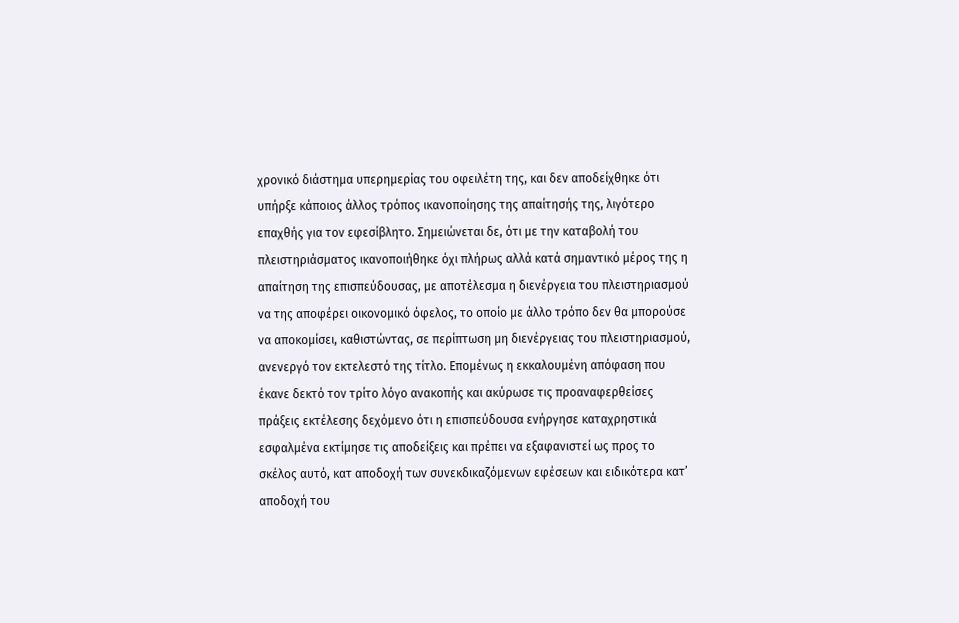χρονικό διάστημα υπερημερίας του οφειλέτη της, και δεν αποδείχθηκε ότι υπήρξε κάποιος άλλος τρόπος ικανοποίησης της απαίτησής της, λιγότερο επαχθής για τον εφεσίβλητο. Σημειώνεται δε, ότι με την καταβολή του πλειστηριάσματος ικανοποιήθηκε όχι πλήρως αλλά κατά σημαντικό μέρος της η απαίτηση της επισπεύδουσας, με αποτέλεσμα η διενέργεια του πλειστηριασμού να της αποφέρει οικονομικό όφελος, το οποίο με άλλο τρόπο δεν θα μπορούσε να αποκομίσει, καθιστώντας, σε περίπτωση μη διενέργειας του πλειστηριασμού, ανενεργό τον εκτελεστό της τίτλο. Επομένως η εκκαλουμένη απόφαση που έκανε δεκτό τον τρίτο λόγο ανακοπής και ακύρωσε τις προαναφερθείσες πράξεις εκτέλεσης δεχόμενο ότι η επισπεύδουσα ενήργησε καταχρηστικά εσφαλμένα εκτίμησε τις αποδείξεις και πρέπει να εξαφανιστεί ως προς το σκέλος αυτό, κατ αποδοχή των συνεκδικαζόμενων εφέσεων και ειδικότερα κατ’ αποδοχή του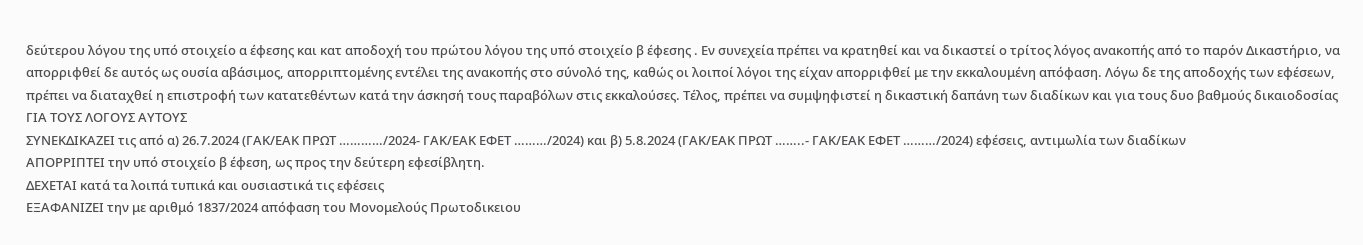δεύτερου λόγου της υπό στοιχείο α έφεσης και κατ αποδοχή του πρώτου λόγου της υπό στοιχείο β έφεσης . Εν συνεχεία πρέπει να κρατηθεί και να δικαστεί ο τρίτος λόγος ανακοπής από το παρόν Δικαστήριο, να απορριφθεί δε αυτός ως ουσία αβάσιμος, απορριπτομένης εντέλει της ανακοπής στο σύνολό της, καθώς οι λοιποί λόγοι της είχαν απορριφθεί με την εκκαλουμένη απόφαση. Λόγω δε της αποδοχής των εφέσεων, πρέπει να διαταχθεί η επιστροφή των κατατεθέντων κατά την άσκησή τους παραβόλων στις εκκαλούσες. Τέλος, πρέπει να συμψηφιστεί η δικαστική δαπάνη των διαδίκων και για τους δυο βαθμούς δικαιοδοσίας
ΓΙΑ ΤΟΥΣ ΛΟΓΟΥΣ ΑΥΤΟΥΣ
ΣΥΝΕΚΔΙΚΑΖΕΙ τις από α) 26.7.2024 (ΓΑΚ/ΕΑΚ ΠΡΩΤ …………/2024- ΓΑΚ/ΕΑΚ ΕΦΕΤ ………/2024) και β) 5.8.2024 (ΓΑΚ/ΕΑΚ ΠΡΩΤ ……..- ΓΑΚ/ΕΑΚ ΕΦΕΤ ………/2024) εφέσεις, αντιμωλία των διαδίκων
ΑΠΟΡΡΙΠΤΕΙ την υπό στοιχείο β έφεση, ως προς την δεύτερη εφεσίβλητη.
ΔΕΧΕΤΑΙ κατά τα λοιπά τυπικά και ουσιαστικά τις εφέσεις
ΕΞΑΦΑΝΙΖΕΙ την με αριθμό 1837/2024 απόφαση του Μονομελούς Πρωτοδικειου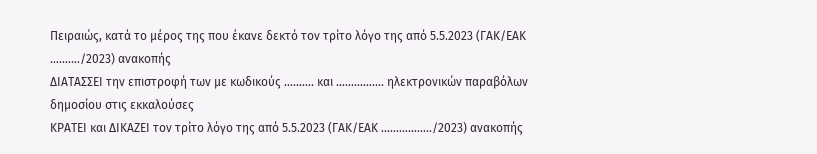Πειραιώς, κατά το μέρος της που έκανε δεκτό τον τρίτο λόγο της από 5.5.2023 (ΓΑΚ/ΕΑΚ ………./2023) ανακοπής
ΔΙΑΤΑΣΣΕΙ την επιστροφή των με κωδικούς ………. και ……………. ηλεκτρονικών παραβόλων δημοσίου στις εκκαλούσες
ΚΡΑΤΕΙ και ΔΙΚΑΖΕΙ τον τρίτο λόγο της από 5.5.2023 (ΓΑΚ/ΕΑΚ ……………../2023) ανακοπής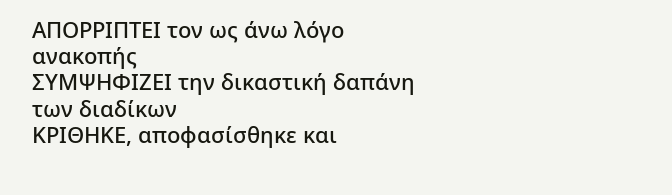ΑΠΟΡΡΙΠΤΕΙ τον ως άνω λόγο ανακοπής
ΣΥΜΨΗΦΙΖΕΙ την δικαστική δαπάνη των διαδίκων
ΚΡΙΘΗΚΕ, αποφασίσθηκε και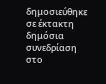δημοσιεύθηκε σε έκτακτη δημόσια συνεδρίαση στο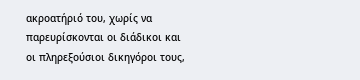ακροατήριό του, χωρίς να παρευρίσκονται οι διάδικοι και οι πληρεξούσιοι δικηγόροι τους,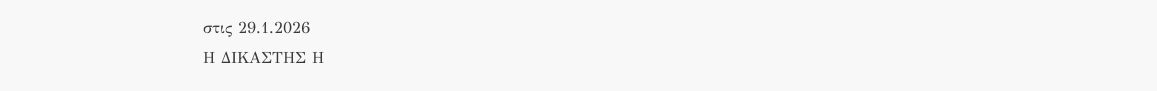στις 29.1.2026
Η ΔΙΚΑΣΤΗΣ Η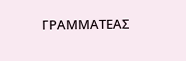ΓΡΑΜΜΑΤΕΑΣ